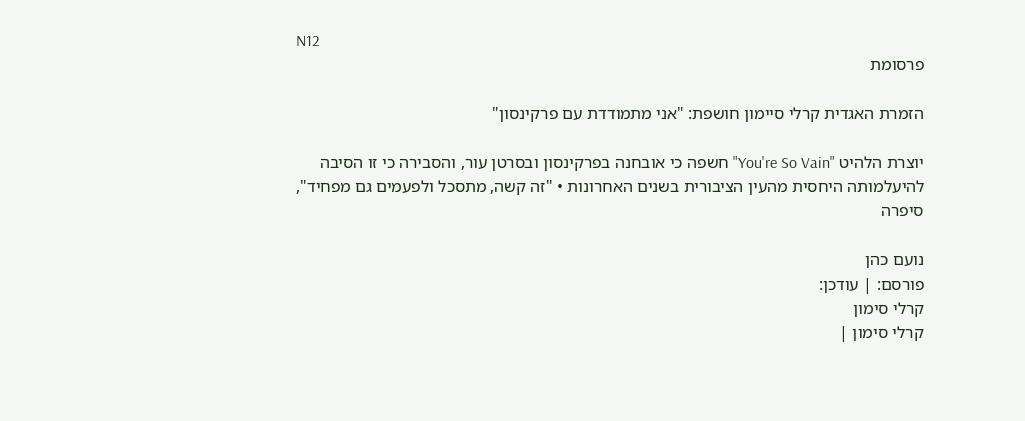N12
פרסומת

הזמרת האגדית קרלי סיימון חושפת: "אני מתמודדת עם פרקינסון"

יוצרת הלהיט "You're So Vain" חשפה כי אובחנה בפרקינסון ובסרטן עור, והסבירה כי זו הסיבה להיעלמותה היחסית מהעין הציבורית בשנים האחרונות • "זה קשה, מתסכל ולפעמים גם מפחיד", סיפרה

נועם כהן
פורסם: | עודכן:
קרלי סימון
קרלי סימון |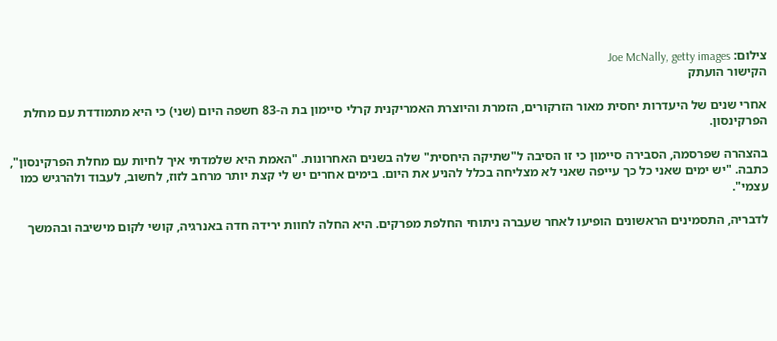צילום: Joe McNally, getty images
הקישור הועתק

אחרי שנים של היעדרות יחסית מאור הזרקורים, הזמרת והיוצרת האמריקנית קרלי סיימון בת ה-83 חשפה היום (שני) כי היא מתמודדת עם מחלת הפרקינסון.

בהצהרה שפרסמה, הסבירה סיימון כי זו הסיבה ל"שתיקה היחסית" שלה בשנים האחרונות. "האמת היא שלמדתי איך לחיות עם מחלת הפרקינסון", כתבה. "יש ימים שאני כל כך עייפה שאני לא מצליחה בכלל להניע את היום. בימים אחרים יש לי קצת יותר מרחב לזוז, לחשוב, לעבוד ולהרגיש כמו עצמי".

לדבריה, התסמינים הראשונים הופיעו לאחר שעברה ניתוחי החלפת מפרקים. היא החלה לחוות ירידה חדה באנרגיה, קושי לקום מישיבה ובהמשך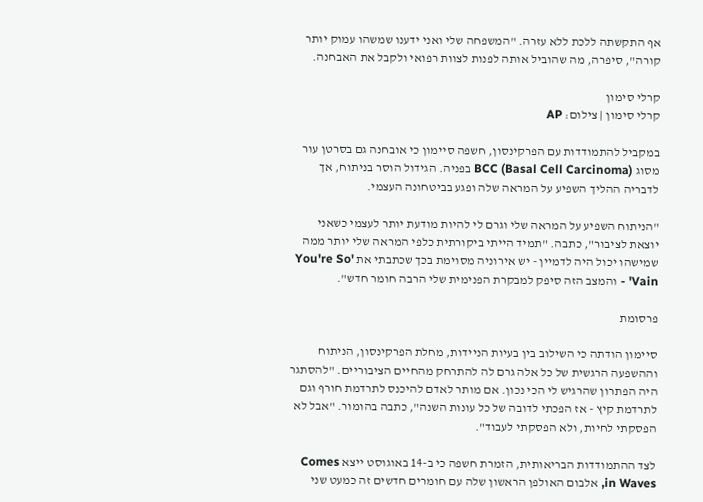אף התקשתה ללכת ללא עזרה. "המשפחה שלי ואני ידענו שמשהו עמוק יותר קורה", סיפרה, מה שהוביל אותה לפנות לצוות רפואי ולקבל את האבחנה.

קרלי סימון
קרלי סימון | צילום: AP

במקביל להתמודדות עם הפרקינסון, חשפה סיימון כי אובחנה גם בסרטן עור מסוג BCC (Basal Cell Carcinoma) בפניה. הגידול הוסר בניתוח, אך לדבריה ההליך השפיע על המראה שלה ופגע בביטחונה העצמי.

"הניתוח השפיע על המראה שלי וגרם לי להיות מודעת יותר לעצמי כשאני יוצאת לציבור", כתבה. "תמיד הייתי ביקורתית כלפי המראה שלי יותר ממה שמישהו יכול היה לדמיין - יש אירוניה מסוימת בכך שכתבתי את 'You're So Vain' - והמצב הזה סיפק למבקרת הפנימית שלי הרבה חומר חדש".

פרסומת

סיימון הודתה כי השילוב בין בעיות הניידות, מחלת הפרקינסון, הניתוח וההשפעה הרגשית של כל אלה גרם לה להתרחק מהחיים הציבוריים. "להסתגר היה הפתרון שהרגיש לי הכי נכון. אם מותר לאדם להיכנס לתרדמת חורף וגם לתרדמת קיץ - אז הפכתי לדובה של כל עונות השנה", כתבה בהומור. "אבל לא הפסקתי לחיות, ולא הפסקתי לעבוד".

לצד ההתמודדות הבריאותית, הזמרת חשפה כי ב-14 באוגוסט ייצא Comes in Waves, אלבום האולפן הראשון שלה עם חומרים חדשים זה כמעט שני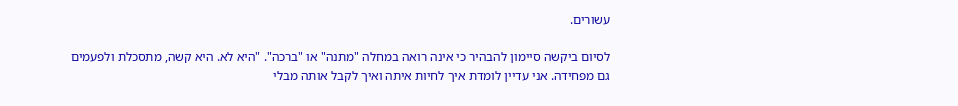עשורים.

לסיום ביקשה סיימון להבהיר כי אינה רואה במחלה "מתנה" או "ברכה". "היא לא. היא קשה, מתסכלת ולפעמים גם מפחידה. אני עדיין לומדת איך לחיות איתה ואיך לקבל אותה מבלי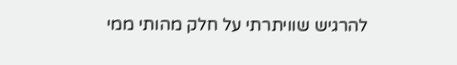להרגיש שוויתרתי על חלק מהותי ממי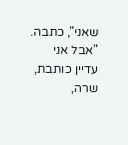שאני", כתבה. "אבל אני עדיין כותבת, שרה,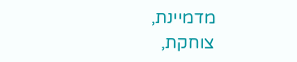מדמיינת, צוחקת,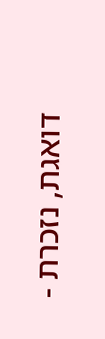דואגת, נזכרת -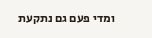ומדי פעם גם נתקעת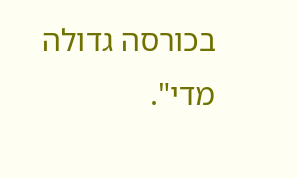בכורסה גדולה מדי".